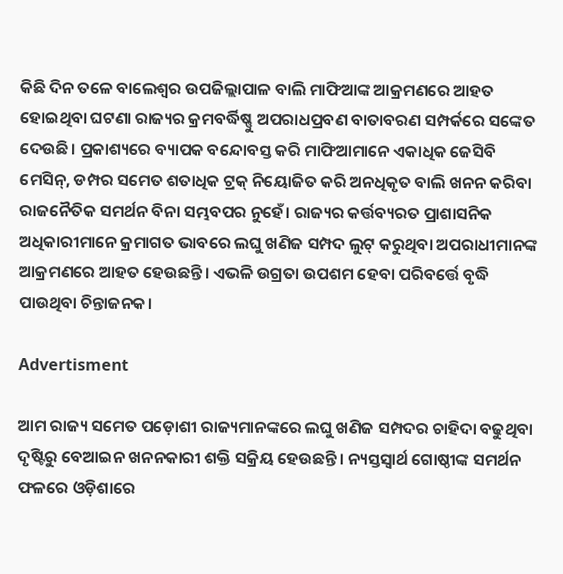କିଛି ଦିନ ତଳେ ବାଲେଶ୍ୱର ଉପଜିଲ୍ଲାପାଳ ବାଲି ମାଫିଆଙ୍କ ଆକ୍ରମଣରେ ଆହତ ହୋଇଥିବା ଘଟଣା ରାଜ୍ୟର କ୍ରମବର୍ଦ୍ଧିଷ୍ଣୁ ଅପରାଧପ୍ରବଣ ବାତାବରଣ ସମ୍ପର୍କରେ ସଙ୍କେତ ଦେଉଛି। ପ୍ରକାଶ୍ୟରେ ବ୍ୟାପକ ବନ୍ଦୋବସ୍ତ କରି ମାଫିଆମାନେ ଏକାଧିକ ଜେସିବି ମେସିନ୍‌, ଡମ୍ପର ସମେତ ଶତାଧିକ ଟ୍ରକ୍ ନିୟୋଜିତ କରି ଅନଧିକୃତ ବାଲି ଖନନ କରିବା ରାଜନୈତିକ ସମର୍ଥନ ବିନା ସମ୍ଭବପର ନୁହେଁ। ରାଜ୍ୟର କର୍ତ୍ତବ୍ୟରତ ପ୍ରାଶାସନିକ ଅଧିକାରୀମାନେ କ୍ରମାଗତ ଭାବରେ ଲଘୁ ଖଣିଜ ସମ୍ପଦ ଲୁଟ୍ କରୁଥିବା ଅପରାଧୀମାନଙ୍କ ଆକ୍ରମଣରେ ଆହତ ହେଉଛନ୍ତି। ଏଭଳି ଉଗ୍ରତା ଉପଶମ ହେବା ପରିବର୍ତ୍ତେ ବୃଦ୍ଧି ପାଉଥିବା ଚିନ୍ତାଜନକ।

Advertisment

ଆମ ରାଜ୍ୟ ସମେତ ପଡ଼ୋଶୀ ରାଜ୍ୟମାନଙ୍କରେ ଲଘୁ ଖଣିଜ ସମ୍ପଦର ଚାହିଦା ବଢୁଥିବା ଦୃଷ୍ଟିରୁ ବେଆଇନ ଖନନକାରୀ ଶକ୍ତି ସକ୍ରିୟ ହେଉଛନ୍ତି। ନ୍ୟସ୍ତସ୍ୱାର୍ଥ ଗୋଷ୍ଠୀଙ୍କ ସମର୍ଥନ ଫଳରେ ଓଡ଼ିଶାରେ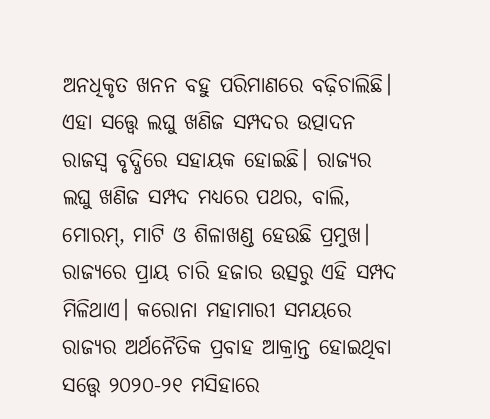ଅନଧିକୃତ ଖନନ ବହୁ ପରିମାଣରେ ବଢ଼ିଚାଲିଛି। ଏହା ସତ୍ତ୍ବେ ଲଘୁ ଖଣିଜ ସମ୍ପଦର ଉତ୍ପାଦନ ରାଜସ୍ୱ ବୃଦ୍ଧିରେ ସହାୟକ ହୋଇଛି। ରାଜ୍ୟର ଲଘୁ ଖଣିଜ ସମ୍ପଦ ମଧ୍ୟରେ ପଥର, ବାଲି, ମୋରମ୍‌, ମାଟି ଓ ଶିଳାଖଣ୍ଡ ହେଉଛି ପ୍ରମୁଖ। ରାଜ୍ୟରେ ପ୍ରାୟ ଚାରି ହଜାର ଉତ୍ସରୁ ଏହି ସମ୍ପଦ ମିଳିଥାଏ। କରୋନା ମହାମାରୀ ସମୟରେ ରାଜ୍ୟର ଅର୍ଥନୈତିକ ପ୍ରବାହ ଆକ୍ରାନ୍ତ ହୋଇଥିବା ସତ୍ତ୍ବେ ୨୦୨୦-୨୧ ମସିହାରେ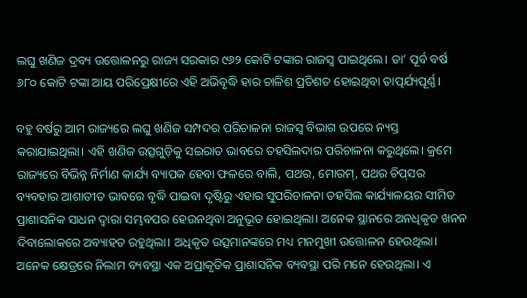ଲଘୁ ଖଣିଜ ଦ୍ରବ୍ୟ ଉତ୍ତୋଳନରୁ ରାଜ୍ୟ ସରକାର ୯୬୨ କୋଟି ଟଙ୍କାର ରାଜସ୍ୱ ପାଇଥିଲେ। ତା’ ପୂର୍ବ ବର୍ଷ ୬୮୦ କୋଟି ଟଙ୍କା ଆୟ ପରିପ୍ରେକ୍ଷୀରେ ଏହି ଅଭିବୃଦ୍ଧି ହାର ଚାଳିଶ ପ୍ରତିଶତ ହୋଇଥିବା ତାତ୍ପର୍ଯ୍ୟପୂର୍ଣ୍ଣ।

ବହୁ ବର୍ଷରୁ ଆମ ରାଜ୍ୟରେ ଲଘୁ ଖଣିଜ ସମ୍ପଦର ପରିଚାଳନା ରାଜସ୍ୱ ବିଭାଗ ଉପରେ ନ୍ୟସ୍ତ କରାଯାଇଥିଲା। ଏହି ଖଣିଜ ଉତ୍ସଗୁଡ଼ିକୁ ସଇରାତ ଭାବରେ ତହସିଲଦାର ପରିଚାଳନା କରୁଥିଲେ। କ୍ରମେ ରାଜ୍ୟରେ ବିଭିନ୍ନ ନିର୍ମାଣ କାର୍ଯ୍ୟ ବ୍ୟାପକ ହେବା ଫଳରେ ବାଲି, ପଥର, ମୋରମ୍‌, ପଥର ଚିପ୍‌ସର ବ୍ୟବହାର ଆଶାତୀତ ଭାବରେ ବୃଦ୍ଧି ପାଇବା ଦୃଷ୍ଟିରୁ ଏହାର ସୁପରିଚାଳନା ତହସିଲ କାର୍ଯ୍ୟାଳୟର ସୀମିତ ପ୍ରାଶାସନିକ ସାଧନ ଦ୍ୱାରା ସମ୍ଭବପର ହେଉନଥିବା ଅନୁଭୂତ ହୋଇଥିଲା। ଅନେକ ସ୍ଥାନରେ ଅନଧିକୃତ ଖନନ ଦିବାଲୋକରେ ଅବ୍ୟାହତ ରହୁଥିଲା। ଅଧିକୃତ ଉତ୍ସମାନଙ୍କରେ ମଧ୍ୟ ମନମୁଖୀ ଉତ୍ତୋଳନ ହେଉଥିଲା। ଅନେକ କ୍ଷେତ୍ରରେ ନିଲାମ ବ୍ୟବସ୍ଥା ଏକ ଅପ୍ରାକୃତିକ ପ୍ରାଶାସନିକ ବ୍ୟବସ୍ଥା ପରି ମନେ ହେଉଥିଲା। ଏ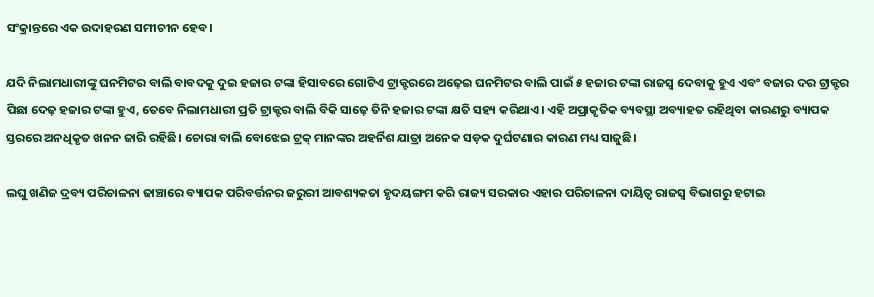ସଂକ୍ରାନ୍ତରେ ଏକ ଉଦାହରଣ ସମୀଚୀନ ହେବ।

ଯଦି ନିଲାମଧାରୀଙ୍କୁ ଘନମିଟର ବାଲି ବାବଦକୁ ଦୁଇ ହଜାର ଟଙ୍କା ହିସାବରେ ଗୋଟିଏ ଟ୍ରାକ୍ଟରରେ ଅଢ଼େଇ ଘନମିଟର ବାଲି ପାଇଁ ୫ ହଜାର ଟଙ୍କା ରାଜସ୍ୱ ଦେବାକୁ ହୁଏ ଏବଂ ବଜାର ଦର ଟ୍ରାକ୍ଟର ପିଛା ଦେଢ଼ ହଜାର ଟଙ୍କା ହୁଏ, ତେବେ ନିଲାମଧାରୀ ପ୍ରତି ଟ୍ରାକ୍ଟର ବାଲି ବିକି ସାଢ଼େ ତିନି ହଜାର ଟଙ୍କା କ୍ଷତି ସହ୍ୟ କରିଥାଏ। ଏହି ଅପ୍ରାକୃତିକ ବ୍ୟବସ୍ଥା ଅବ୍ୟାହତ ରହିଥିବା କାରଣରୁ ବ୍ୟାପକ ସ୍ତରରେ ଅନଧିକୃତ ଖନନ ଜାରି ରହିଛି। ଚୋରା ବାଲି ବୋଝେଇ ଟ୍ରକ୍ ମାନଙ୍କର ଅହର୍ନିଶ ଯାତ୍ରା ଅନେକ ସଡ଼କ ଦୁର୍ଘଟଣାର କାରଣ ମଧ୍ୟ ସାଜୁଛି।

ଲଘୁ ଖଣିଜ ଦ୍ରବ୍ୟ ପରିଚାଳନା ଢାଞ୍ଚାରେ ବ୍ୟାପକ ପରିବର୍ତ୍ତନର ଜରୁରୀ ଆବଶ୍ୟକତା ହୃଦୟଙ୍ଗମ କରି ରାଜ୍ୟ ସରକାର ଏହାର ପରିଚାଳନା ଦାୟିତ୍ୱ ରାଜସ୍ୱ ବିଭାଗରୁ ହଟାଇ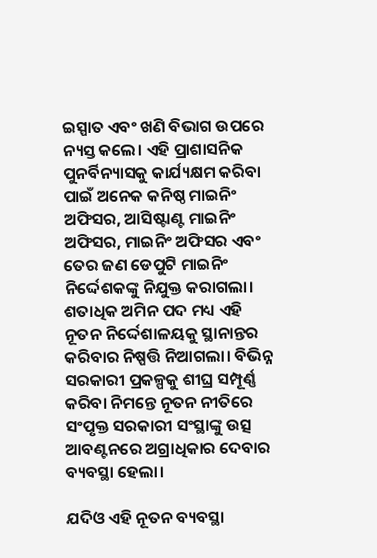ଇସ୍ପାତ ଏବଂ ଖଣି ବିଭାଗ ଉପରେ ନ୍ୟସ୍ତ କଲେ। ଏହି ପ୍ରାଶାସନିକ ପୁନର୍ବିନ୍ୟାସକୁ କାର୍ଯ୍ୟକ୍ଷମ କରିବା ପାଇଁ ଅନେକ କନିଷ୍ଠ ମାଇନିଂ ଅଫିସର, ଆସିଷ୍ଟାଣ୍ଟ ମାଇନିଂ ଅଫିସର, ମାଇନିଂ ଅଫିସର ଏବଂ ତେର ଜଣ ଡେପୁଟି ମାଇନିଂ ନିର୍ଦ୍ଦେଶକଙ୍କୁ ନିଯୁକ୍ତ କରାଗଲା। ଶତାଧିକ ଅମିନ ପଦ ମଧ୍ୟ ଏହି ନୂତନ ନିର୍ଦ୍ଦେଶାଳୟକୁ ସ୍ଥାନାନ୍ତର କରିବାର ନିଷ୍ପତ୍ତି ନିଆଗଲା। ବିଭିନ୍ନ ସରକାରୀ ପ୍ରକଳ୍ପକୁ ଶୀଘ୍ର ସମ୍ପୂର୍ଣ୍ଣ କରିବା ନିମନ୍ତେ ନୂତନ ନୀତିରେ ସଂପୃକ୍ତ ସରକାରୀ ସଂସ୍ଥାଙ୍କୁ ଉତ୍ସ ଆବଣ୍ଟନରେ ଅଗ୍ରାଧିକାର ଦେବାର ବ୍ୟବସ୍ଥା ହେଲା।

ଯଦିଓ ଏହି ନୂତନ ବ୍ୟବସ୍ଥା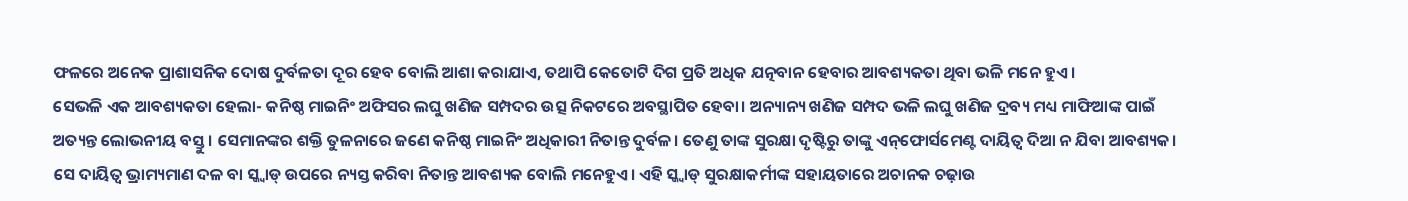ଫଳରେ ଅନେକ ପ୍ରାଶାସନିକ ଦୋଷ ଦୁର୍ବଳତା ଦୂର ହେବ ବୋଲି ଆଶା କରାଯାଏ, ତଥାପି କେତୋଟି ଦିଗ ପ୍ରତି ଅଧିକ ଯତ୍ନବାନ ହେବାର ଆବଶ୍ୟକତା ଥିବା ଭଳି ମନେ ହୁଏ।
ସେଭଳି ଏକ ଆବଶ୍ୟକତା ହେଲା- କନିଷ୍ଠ ମାଇନିଂ ଅଫିସର ଲଘୁ ଖଣିଜ ସମ୍ପଦର ଉତ୍ସ ନିକଟରେ ଅବସ୍ଥାପିତ ହେବା। ଅନ୍ୟାନ୍ୟ ଖଣିଜ ସମ୍ପଦ ଭଳି ଲଘୁ ଖଣିଜ ଦ୍ରବ୍ୟ ମଧ୍ୟ ମାଫିଆଙ୍କ ପାଇଁ ଅତ୍ୟନ୍ତ ଲୋଭନୀୟ ବସ୍ତୁ। ସେମାନଙ୍କର ଶକ୍ତି ତୁଳନାରେ ଜଣେ କନିଷ୍ଠ ମାଇନିଂ ଅଧିକାରୀ ନିତାନ୍ତ ଦୁର୍ବଳ। ତେଣୁ ତାଙ୍କ ସୁରକ୍ଷା ଦୃଷ୍ଟିରୁ ତାଙ୍କୁ ଏନ୍‌ଫୋର୍ସମେଣ୍ଟ ଦାୟିତ୍ୱ ଦିଆ ନ ଯିବା ଆବଶ୍ୟକ। ସେ ଦାୟିତ୍ବ ଭ୍ରାମ୍ୟମାଣ ଦଳ ବା ସ୍କ୍ବାଡ୍‌ ଉପରେ ନ୍ୟସ୍ତ କରିବା ନିତାନ୍ତ ଆବଶ୍ୟକ ବୋଲି ମନେହୁଏ। ଏହି ସ୍କ୍ୱାଡ୍ ସୁରକ୍ଷାକର୍ମୀଙ୍କ ସହାୟତାରେ ଅଚାନକ ଚଢ଼ାଉ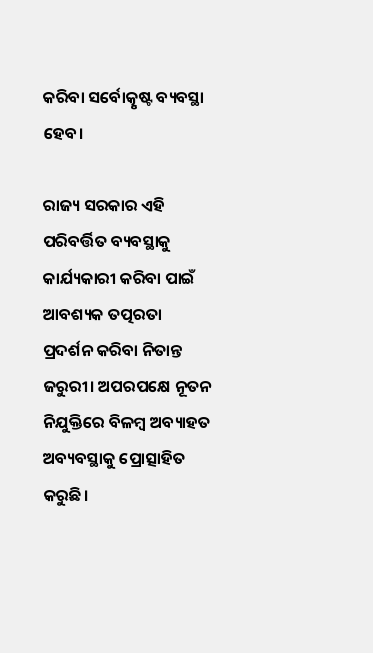କରିବା ସର୍ବୋତ୍କୃଷ୍ଟ ବ୍ୟବସ୍ଥା ହେବ।

ରାଜ୍ୟ ସରକାର ଏହି ପରିବର୍ତ୍ତିତ ବ୍ୟବସ୍ଥାକୁ କାର୍ଯ୍ୟକାରୀ କରିବା ପାଇଁ ଆବଶ୍ୟକ ତତ୍ପରତା ପ୍ରଦର୍ଶନ କରିବା ନିତାନ୍ତ ଜରୁରୀ। ଅପରପକ୍ଷେ ନୂତନ ନିଯୁକ୍ତିରେ ବିଳମ୍ବ ଅବ୍ୟାହତ ଅବ୍ୟବସ୍ଥାକୁ ପ୍ରୋତ୍ସାହିତ କରୁଛି।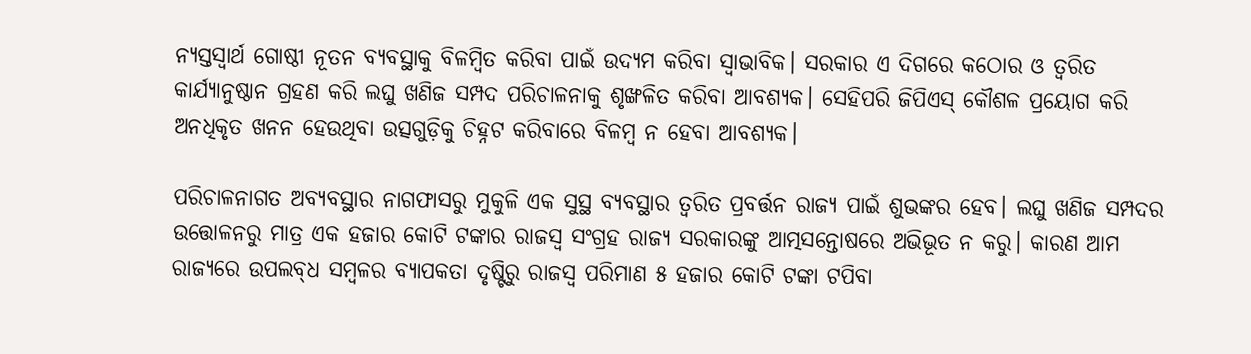ନ୍ୟସ୍ତସ୍ୱାର୍ଥ ଗୋଷ୍ଠୀ ନୂତନ ବ୍ୟବସ୍ଥାକୁ ବିଳମ୍ବିତ କରିବା ପାଇଁ ଉଦ୍ୟମ କରିବା ସ୍ୱାଭାବିକ। ସରକାର ଏ ଦିଗରେ କଠୋର ଓ ତ୍ୱରିତ କାର୍ଯ୍ୟାନୁଷ୍ଠାନ ଗ୍ରହଣ କରି ଲଘୁ ଖଣିଜ ସମ୍ପଦ ପରିଚାଳନାକୁ ଶୃଙ୍ଖଳିତ କରିବା ଆବଶ୍ୟକ। ସେହିପରି ଜିପିଏସ୍ କୌଶଳ ପ୍ରୟୋଗ କରି ଅନଧିକୃତ ଖନନ ହେଉଥିବା ଉତ୍ସଗୁଡ଼ିକୁ ଚିହ୍ନଟ କରିବାରେ ବିଳମ୍ବ ନ ହେବା ଆବଶ୍ୟକ।

ପରିଚାଳନାଗତ ଅବ୍ୟବସ୍ଥାର ନାଗଫାସରୁ ମୁକୁଳି ଏକ ସୁସ୍ଥ ବ୍ୟବସ୍ଥାର ତ୍ବରିତ ପ୍ରବର୍ତ୍ତନ ରାଜ୍ୟ ପାଇଁ ଶୁଭଙ୍କର ହେବ। ଲଘୁ ଖଣିଜ ସମ୍ପଦର ଉତ୍ତୋଳନରୁ ମାତ୍ର ଏକ ହଜାର କୋଟି ଟଙ୍କାର ରାଜସ୍ୱ ସଂଗ୍ରହ ରାଜ୍ୟ ସରକାରଙ୍କୁ ଆତ୍ମସନ୍ତୋଷରେ ଅଭିଭୂତ ନ କରୁ। କାରଣ ଆମ ରାଜ୍ୟରେ ଉପଲବ୍‌ଧ ସମ୍ବଳର ବ୍ୟାପକତା ଦୃଷ୍ଟିରୁ ରାଜସ୍ୱ ପରିମାଣ ୫ ହଜାର କୋଟି ଟଙ୍କା ଟପିବା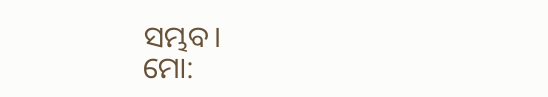ସମ୍ଭବ।
ମୋ: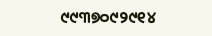୯୯୩୭୦୯୨୯୧୪